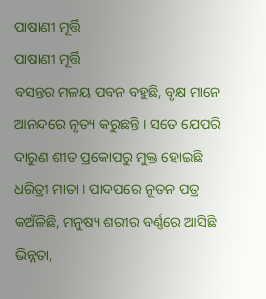ପାଷାଣୀ ମୂର୍ତ୍ତି
ପାଷାଣୀ ମୂର୍ତ୍ତି
ବସନ୍ତର ମଳୟ ପବନ ବହୁଛି, ବୃକ୍ଷ ମାନେ ଆନନ୍ଦରେ ନୃତ୍ୟ କରୁଛନ୍ତି । ସତେ ଯେପରି ଦାରୁଣ ଶୀତ ପ୍ରକୋପରୁ ମୁକ୍ତ ହୋଇଛି ଧରିତ୍ରୀ ମାତା । ପାଦପରେ ନୂତନ ପତ୍ର କଅଁଳିଛି, ମନୁଷ୍ୟ ଶରୀର ବର୍ଣ୍ଣରେ ଆସିଛି ଭିନ୍ନତା,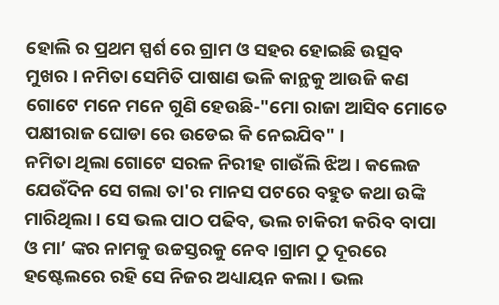ହୋଲି ର ପ୍ରଥମ ସ୍ପର୍ଶ ରେ ଗ୍ରାମ ଓ ସହର ହୋଇଛି ଉତ୍ସବ ମୁଖର । ନମିତା ସେମିତି ପାଷାଣ ଭଳି କାନ୍ଥକୁ ଆଉଜି କଣ ଗୋଟେ ମନେ ମନେ ଗୁଣି ହେଉଛି-"ମୋ ରାଜା ଆସିବ ମୋତେ ପକ୍ଷୀରାଜ ଘୋଡା ରେ ଉଡେଇ କି ନେଇଯିବ" ।
ନମିତା ଥିଲା ଗୋଟେ ସରଳ ନିରୀହ ଗାଉଁଲି ଝିଅ । କଲେଜ ଯେଉଁଦିନ ସେ ଗଲା ତା'ର ମାନସ ପଟରେ ବହୁତ କଥା ଉଙ୍କି ମାରିଥିଲା । ସେ ଭଲ ପାଠ ପଢିବ, ଭଲ ଚାକିରୀ କରିବ ବାପା ଓ ମା’ ଙ୍କର ନାମକୁ ଉଚ୍ଚସ୍ତରକୁ ନେବ ।ଗ୍ରାମ ଠୁ ଦୂରରେ ହଷ୍ଟେଲରେ ରହି ସେ ନିଜର ଅଧ୍ୟାୟନ କଲା । ଭଲ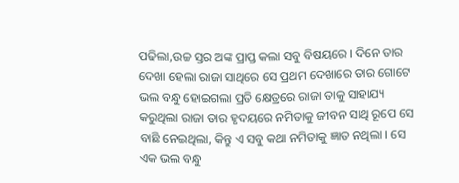ପଢିଲା,ଉଚ୍ଚ ସ୍ତର ଅଙ୍କ ପ୍ରାପ୍ତ କଲା ସବୁ ବିଷୟରେ । ଦିନେ ତାର ଦେଖା ହେଲା ରାଜା ସାଥିରେ ସେ ପ୍ରଥମ ଦେଖାରେ ତାର ଗୋଟେ ଭଲ ବନ୍ଧୁ ହୋଇଗଲା ପ୍ରତି କ୍ଷେତ୍ରରେ ରାଜା ତାକୁ ସାହାଯ୍ୟ କରୁଥିଲା ରାଜା ତାର ହୃଦୟରେ ନମିତାକୁ ଜୀବନ ସାଥି ରୂପେ ସେ ବାଛି ନେଇଥିଲା, କିନ୍ତୁ ଏ ସବୁ କଥା ନମିତାକୁ ଜ୍ଞାତ ନଥିଲା । ସେ ଏକ ଭଲ ବନ୍ଧୁ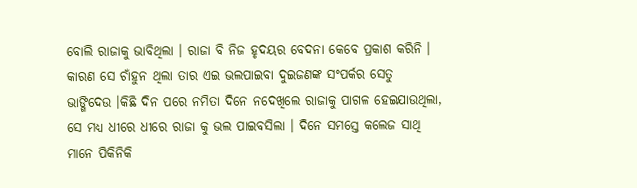ବୋଲି ରାଜାକୁ ଭାବିଥିଲା । ରାଜା ବି ନିଜ ହୃଦୟର ବେଦନା କେବେ ପ୍ରକାଶ କରିନି । କାରଣ ସେ ଚାଁହୁନ ଥିଲା ତାର ଏଇ ଭଲପାଇବା ଦୁଇଜଣଙ୍କ ସଂପର୍କର ସେତୁ ଭାଙ୍ଗିଦେଉ ।କିଛି ଦିନ ପରେ ନମିତା ଦିନେ ନଦେଖିଲେ ରାଜାକୁ ପାଗଳ ହେଇଯାଉଥିଲା, ସେ ମଧ୍ୟ ଧୀରେ ଧୀରେ ରାଜା କୁ ଭଲ ପାଇବସିଲା । ଦିନେ ସମସ୍ତେ କଲେଜ ସାଥି ମାନେ ପିକିନିକି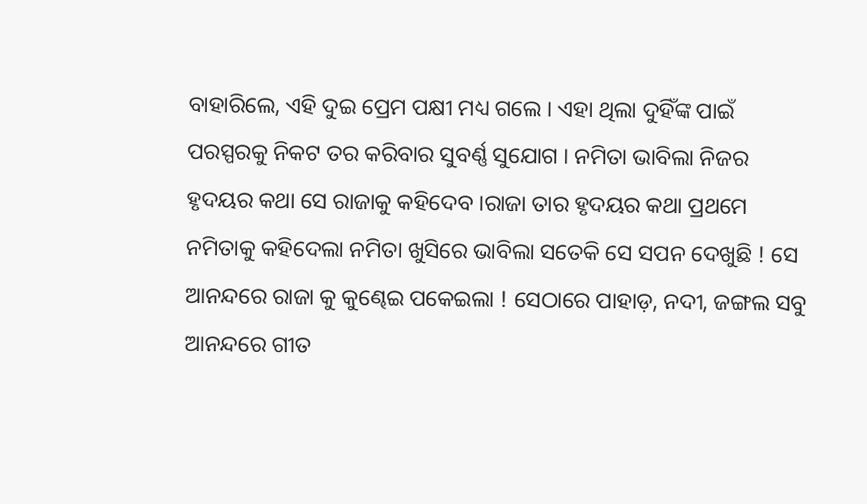ବାହାରିଲେ, ଏହି ଦୁଇ ପ୍ରେମ ପକ୍ଷୀ ମଧ୍ୟ ଗଲେ । ଏହା ଥିଲା ଦୁହିଁଙ୍କ ପାଇଁ ପରସ୍ପରକୁ ନିକଟ ତର କରିବାର ସୁବର୍ଣ୍ଣ ସୁଯୋଗ । ନମିତା ଭାବିଲା ନିଜର ହୃଦୟର କଥା ସେ ରାଜାକୁ କହିଦେବ ।ରାଜା ତାର ହୃଦୟର କଥା ପ୍ରଥମେ ନମିତାକୁ କହିଦେଲା ନମିତା ଖୁସିରେ ଭାବିଲା ସତେକି ସେ ସପନ ଦେଖୁଛି ! ସେ ଆନନ୍ଦରେ ରାଜା କୁ କୁଣ୍ଢେଇ ପକେଇଲା ! ସେଠାରେ ପାହାଡ଼, ନଦୀ, ଜଙ୍ଗଲ ସବୁ ଆନନ୍ଦରେ ଗୀତ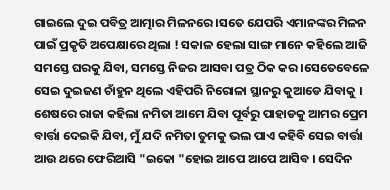ଗାଇଲେ ଦୁଇ ପବିତ୍ର ଆତ୍ମାର ମିଳନରେ ।ସତେ ଯେପରି ଏମାନଙ୍କର ମିଳନ ପାଇଁ ପ୍ରକୃତି ଅପେକ୍ଷାରେ ଥିଲା ! ସକାଳ ହେଲା ସାଙ୍ଗ ମାନେ କହିଲେ ଆଜି ସମସ୍ତେ ଘରକୁ ଯିବା, ସମସ୍ତେ ନିଜର ଆସବା ପତ୍ର ଠିକ କର ।ସେତେବେଳେ ସେଇ ଦୁଇଜଣ ଚାଁହୁନ ଥିଲେ ଏହିପରି ନିରୋଳା ସ୍ଥାନରୁ କୁଆଡେ ଯିବାକୁ । ଶେଷରେ ରାଜା କହିଲା ନମିତା ଆମେ ଯିବା ପୂର୍ବରୁ ପାହାଡକୁ ଆମର ପ୍ରେମ ବାର୍ତ୍ତା ଦେଇକି ଯିବା, ମୁଁ ଯଦି ନମିତା ତୁମକୁ ଭଲ ପାଏ କହିବି ସେଇ ବାର୍ତ୍ତା ଆଉ ଥରେ ଫେରିଆସି "ଇକୋ "ହୋଇ ଆପେ ଆପେ ଆସିବ । ସେଦିନ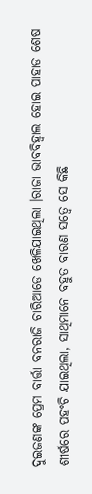ଦୁଇଜଣଙ୍କ ପ୍ରେମ ବାର୍ତ୍ତା ବନରାଜି ଚାରିଆଡେ ଖେଳିଯାଇଥିଲା ।ରାଜା ଭାବବିହ୍ୱାଲ ହୋଇ ପାହାଡ ଶେଷ ଶୀର୍ଷରେ ପହଂଚି ଯାଇଥିଲା, ସାଥିମାନେ ବହୁତ ବାରଣ ସତ୍ୱେ ସେ କିଛି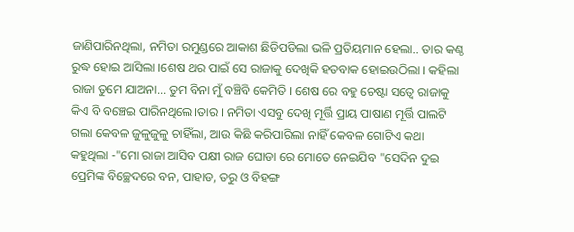ଜାଣିପାରିନଥିଲା, ନମିତା ରମୁଣ୍ଡରେ ଆକାଶ ଛିଡିପଡିଲା ଭଳି ପ୍ରତିୟମାନ ହେଲା.. ତାର କଣ୍ଠ ରୁଦ୍ଧ ହୋଇ ଆସିଲା ।ଶେଷ ଥର ପାଇଁ ସେ ରାଜାକୁ ଦେଖିକି ହତବାକ ହୋଇଉଠିଲା । କହିଲା ରାଜା ତୁମେ ଯାଅନା... ତୁମ ବିନା ମୁଁ ବଞ୍ଚିବି କେମିତି । ଶେଷ ରେ ବହୁ ଚେଷ୍ଟା ସତ୍ୱେ ରାଜାକୁ କିଏ ବି ବଞ୍ଚେଇ ପାରିନଥିଲେ।ତାର । ନମିତା ଏସବୁ ଦେଖି ମୂର୍ତ୍ତି ପ୍ରାୟ ପାଷାଣ ମୂର୍ତ୍ତି ପାଲଟି ଗଲା କେବଳ ଜୁଳୁଜୁଳୁ ଚାହିଁଲା, ଆଉ କିଛି କରିପାରିଲା ନାହିଁ କେବଳ ଗୋଟିଏ କଥା କହୁଥିଲା -"ମୋ ରାଜା ଆସିବ ପକ୍ଷୀ ରାଜ ଘୋଡା ରେ ମୋତେ ନେଇଯିବ "ସେଦିନ ଦୁଇ ପ୍ରେମିଙ୍କ ବିଚ୍ଛେଦରେ ବନ, ପାହାଡ, ତରୁ ଓ ବିହଙ୍ଗ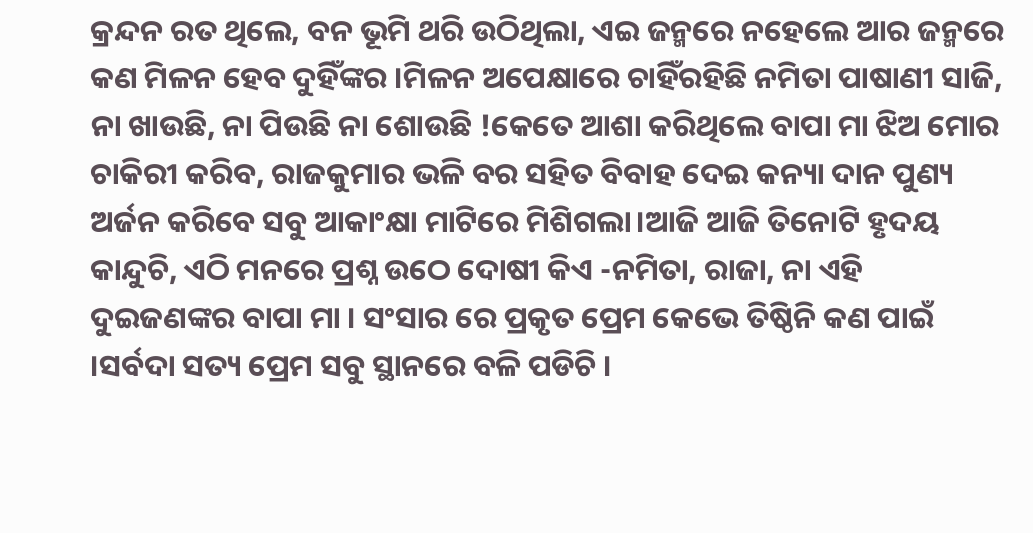କ୍ରନ୍ଦନ ରତ ଥିଲେ, ବନ ଭୂମି ଥରି ଉଠିଥିଲା, ଏଇ ଜନ୍ମରେ ନହେଲେ ଆର ଜନ୍ମରେ କଣ ମିଳନ ହେବ ଦୁହିଁଙ୍କର ।ମିଳନ ଅପେକ୍ଷାରେ ଚାହିଁରହିଛି ନମିତା ପାଷାଣୀ ସାଜି, ନା ଖାଉଛି, ନା ପିଉଛି ନା ଶୋଉଛି !କେତେ ଆଶା କରିଥିଲେ ବାପା ମା ଝିଅ ମୋର ଚାକିରୀ କରିବ, ରାଜକୁମାର ଭଳି ବର ସହିତ ବିବାହ ଦେଇ କନ୍ୟା ଦାନ ପୁଣ୍ୟ ଅର୍ଜନ କରିବେ ସବୁ ଆକାଂକ୍ଷା ମାଟିରେ ମିଶିଗଲା।ଆଜି ଆଜି ତିନୋଟି ହୃଦୟ କାନ୍ଦୁଚି, ଏଠି ମନରେ ପ୍ରଶ୍ନ ଉଠେ ଦୋଷୀ କିଏ -ନମିତା, ରାଜା, ନା ଏହି ଦୁଇଜଣଙ୍କର ବାପା ମା । ସଂସାର ରେ ପ୍ରକୃତ ପ୍ରେମ କେଭେ ତିଷ୍ଠିନି କଣ ପାଇଁ ।ସର୍ବଦା ସତ୍ୟ ପ୍ରେମ ସବୁ ସ୍ଥାନରେ ବଳି ପଡିଚି ।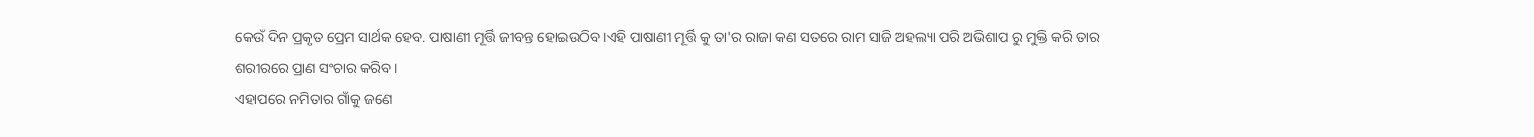କେଉଁ ଦିନ ପ୍ରକୃତ ପ୍ରେମ ସାର୍ଥକ ହେବ. ପାଷାଣୀ ମୂର୍ତ୍ତି ଜୀବନ୍ତ ହୋଇଉଠିବ।ଏହି ପାଷାଣୀ ମୂର୍ତ୍ତି କୁ ତା'ର ରାଜା କଣ ସତରେ ରାମ ସାଜି ଅହଲ୍ୟା ପରି ଅଭିଶାପ ରୁ ମୁକ୍ତି କରି ତାର ଶରୀରରେ ପ୍ରାଣ ସଂଚାର କରିବ ।
ଏହାପରେ ନମିତାର ଗାଁକୁ ଜଣେ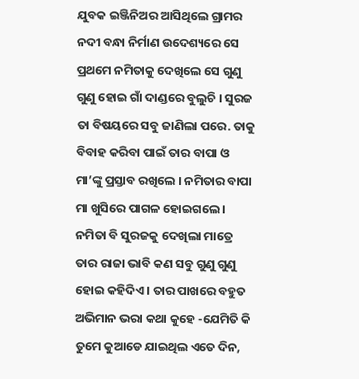ଯୁବକ ଇଞ୍ଜିନିଅର ଆସିଥିଲେ ଗ୍ରାମର ନଦୀ ବନ୍ଧା ନିର୍ମାଣ ଉଦେଶ୍ୟରେ ସେ ପ୍ରଥମେ ନମିତାକୁ ଦେଖିଲେ ସେ ଗୁଣୁ ଗୁଣୁ ହୋଇ ଗାଁ ଦାଣ୍ଡରେ ବୁଲୁଚି । ସୁରଜ ତା ବିଷୟରେ ସବୁ ଜାଣିଲା ପରେ. ତାକୁ ବିବାହ କରିବା ପାଇଁ ତାର ବାପା ଓ ମା’ଙ୍କୁ ପ୍ରସ୍ତାବ ରଖିଲେ । ନମିତାର ବାପା ମା ଖୁସିରେ ପାଗଳ ହୋଇଗଲେ । ନମିତା ବି ସୁରଜକୁ ଦେଖିଲା ମାତ୍ରେ ତାର ରାଜା ଭାବି କଣ ସବୁ ଗୁଣୁ ଗୁଣୁ ହୋଇ କହିଦିଏ । ତାର ପାଖରେ ବହୁତ ଅଭିମାନ ଭରା କଥା କୁହେ -ଯେମିତି କି ତୁମେ କୁଆଡେ ଯାଇଥିଲ ଏତେ ଦିନ,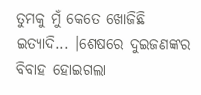ତୁମକୁ ମୁଁ କେତେ ଖୋଜିଛି ଇତ୍ୟାଦି... ।ଶେଷରେ ଦୁଇଜଣଙ୍କର ବିବାହ ହୋଇଗଲା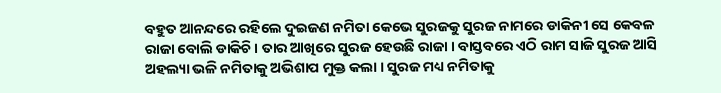ବହୁତ ଆନନ୍ଦରେ ରହିଲେ ଦୁଇଜଣ ନମିତା କେଭେ ସୁରଜକୁ ସୁରଜ ନାମରେ ଡାକିନୀ ସେ କେବଳ ରାଜା ବୋଲି ଡାକିଚି । ତାର ଆଖିରେ ସୁରଜ ହେଉଛି ରାଜା । ବାସ୍ତବରେ ଏଠି ରାମ ସାଜି ସୁରଜ ଆସି ଅହଲ୍ୟା ଭଳି ନମିତାକୁ ଅଭିଶାପ ମୁକ୍ତ କଲା । ସୁରଜ ମଧ୍ୟ ନମିତାକୁ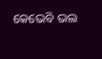କେଭେବି ଭଲ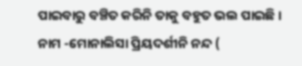ପାଇବାରୁ ବଞ୍ଚିତ କରିନି ତାକୁ ବହୁତ ଭଲ ପାଇଛି ।
ନାମ -ମୋନାଲିସା ପ୍ରିୟଦର୍ଶୀନି ନନ୍ଦ (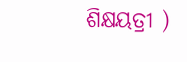ଶିକ୍ଷୟତ୍ରୀ )